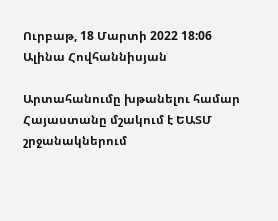Ուրբաթ, 18 Մարտի 2022 18:06
Ալինա Հովհաննիսյան

Արտահանումը խթանելու համար Հայաստանը մշակում է ԵԱՏՄ շրջանակներում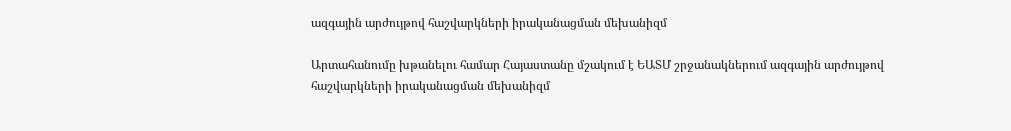ազգային արժույթով հաշվարկների իրականացման մեխանիզմ

Արտահանումը խթանելու համար Հայաստանը մշակում է ԵԱՏՄ շրջանակներում ազգային արժույթով հաշվարկների իրականացման մեխանիզմ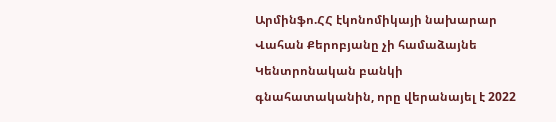Արմինֆո.ՀՀ էկոնոմիկայի նախարար Վահան Քերոբյանը չի համաձայնե Կենտրոնական բանկի գնահատականին, որը վերանայել է 2022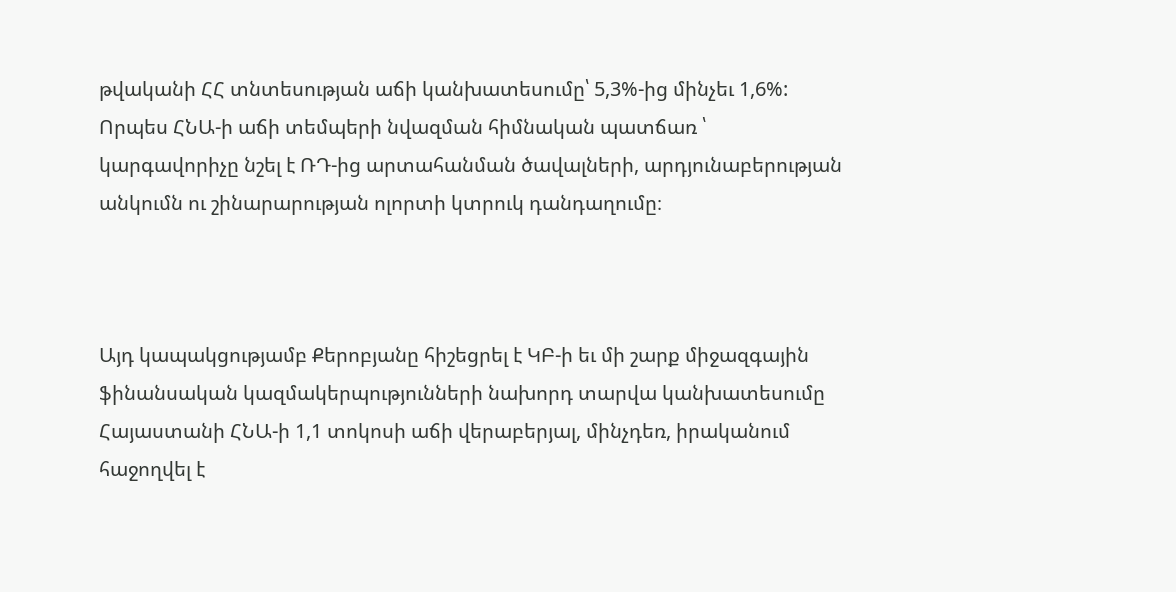թվականի ՀՀ տնտեսության աճի կանխատեսումը՝ 5,3%-ից մինչեւ 1,6%: Որպես ՀՆԱ-ի աճի տեմպերի նվազման հիմնական պատճառ ՝ կարգավորիչը նշել է ՌԴ-ից արտահանման ծավալների, արդյունաբերության անկումն ու շինարարության ոլորտի կտրուկ դանդաղումը։



Այդ կապակցությամբ Քերոբյանը հիշեցրել է ԿԲ-ի եւ մի շարք միջազգային ֆինանսական կազմակերպությունների նախորդ տարվա կանխատեսումը Հայաստանի ՀՆԱ-ի 1,1 տոկոսի աճի վերաբերյալ, մինչդեռ, իրականում հաջողվել է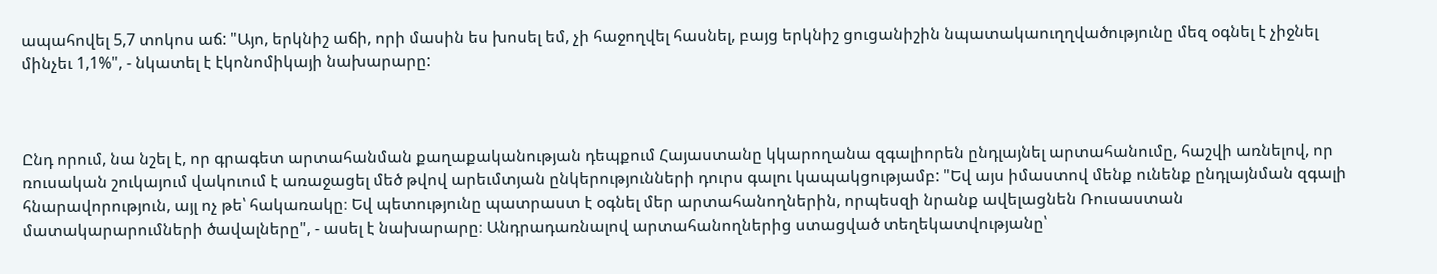ապահովել 5,7 տոկոս աճ: "Այո, երկնիշ աճի, որի մասին ես խոսել եմ, չի հաջողվել հասնել, բայց երկնիշ ցուցանիշին նպատակաուղղվածությունը մեզ օգնել է չիջնել մինչեւ 1,1%", - նկատել է էկոնոմիկայի նախարարը:



Ընդ որում, նա նշել է, որ գրագետ արտահանման քաղաքականության դեպքում Հայաստանը կկարողանա զգալիորեն ընդլայնել արտահանումը, հաշվի առնելով, որ ռուսական շուկայում վակուում է առաջացել մեծ թվով արեւմտյան ընկերությունների դուրս գալու կապակցությամբ: "Եվ այս իմաստով մենք ունենք ընդլայնման զգալի հնարավորություն, այլ ոչ թե՝ հակառակը։ Եվ պետությունը պատրաստ է օգնել մեր արտահանողներին, որպեսզի նրանք ավելացնեն Ռուսաստան մատակարարումների ծավալները", - ասել է նախարարը։ Անդրադառնալով արտահանողներից ստացված տեղեկատվությանը՝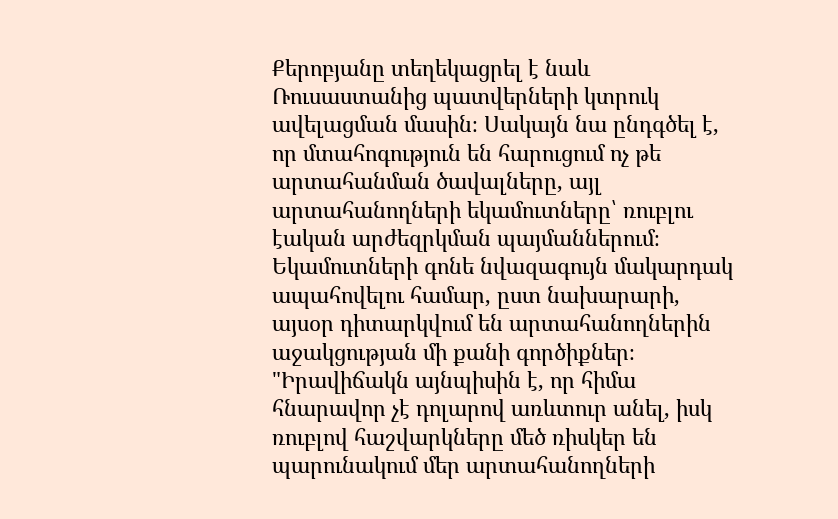Քերոբյանը տեղեկացրել է նաև Ռուսաստանից պատվերների կտրուկ ավելացման մասին։ Սակայն նա ընդգծել է, որ մտահոգություն են հարուցում ոչ թե արտահանման ծավալները, այլ արտահանողների եկամուտները՝ ռուբլու էական արժեզրկման պայմաններում։ Եկամուտների գոնե նվազագույն մակարդակ ապահովելու համար, ըստ նախարարի, այսօր դիտարկվում են արտահանողներին աջակցության մի քանի գործիքներ։ "Իրավիճակն այնպիսին է, որ հիմա հնարավոր չէ դոլարով առևտուր անել, իսկ ռուբլով հաշվարկները մեծ ռիսկեր են պարունակում մեր արտահանողների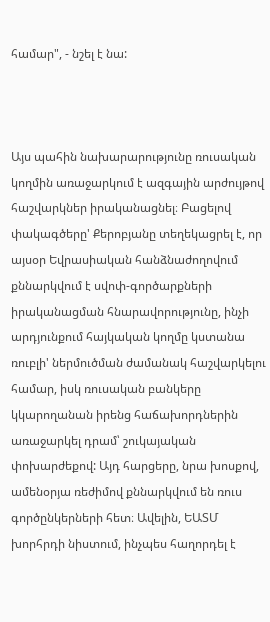համար", - նշել է նա:



Այս պահին նախարարությունը ռուսական կողմին առաջարկում է ազգային արժույթով հաշվարկներ իրականացնել։ Բացելով փակագծերը' Քերոբյանը տեղեկացրել է, որ այսօր Եվրասիական հանձնաժողովում քննարկվում է սվոփ-գործարքների իրականացման հնարավորությունը, ինչի արդյունքում հայկական կողմը կստանա ռուբլի' ներմուծման ժամանակ հաշվարկելու համար, իսկ ռուսական բանկերը կկարողանան իրենց հաճախորդներին առաջարկել դրամ՝ շուկայական փոխարժեքով: Այդ հարցերը, նրա խոսքով, ամենօրյա ռեժիմով քննարկվում են ռուս գործընկերների հետ։ Ավելին, ԵԱՏՄ խորհրդի նիստում, ինչպես հաղորդել է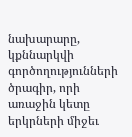նախարարը, կքննարկվի գործողությունների ծրագիր, որի առաջին կետը երկրների միջեւ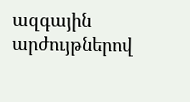ազգային արժույթներով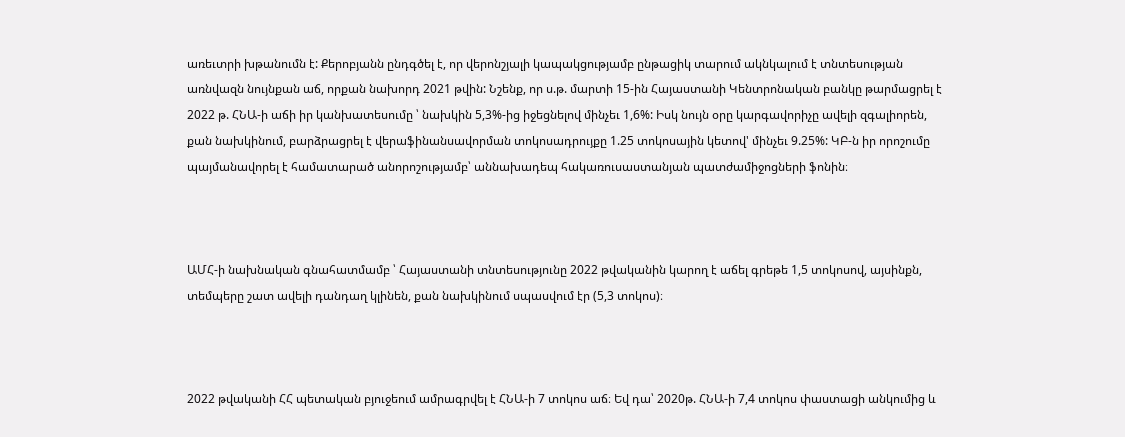առեւտրի խթանումն է: Քերոբյանն ընդգծել է, որ վերոնշյալի կապակցությամբ ընթացիկ տարում ակնկալում է տնտեսության առնվազն նույնքան աճ, որքան նախորդ 2021 թվին: Նշենք, որ ս.թ. մարտի 15-ին Հայաստանի Կենտրոնական բանկը թարմացրել է 2022 թ. ՀՆԱ-ի աճի իր կանխատեսումը ՝ նախկին 5,3%-ից իջեցնելով մինչեւ 1,6%: Իսկ նույն օրը կարգավորիչը ավելի զգալիորեն, քան նախկինում, բարձրացրել է վերաֆինանսավորման տոկոսադրույքը 1.25 տոկոսային կետով' մինչեւ 9.25%: ԿԲ-ն իր որոշումը պայմանավորել է համատարած անորոշությամբ՝ աննախադեպ հակառուսաստանյան պատժամիջոցների ֆոնին։



ԱՄՀ-ի նախնական գնահատմամբ ՝ Հայաստանի տնտեսությունը 2022 թվականին կարող է աճել գրեթե 1,5 տոկոսով, այսինքն, տեմպերը շատ ավելի դանդաղ կլինեն, քան նախկինում սպասվում էր (5,3 տոկոս)։



2022 թվականի ՀՀ պետական բյուջեում ամրագրվել է ՀՆԱ-ի 7 տոկոս աճ։ Եվ դա՝ 2020թ. ՀՆԱ-ի 7,4 տոկոս փաստացի անկումից և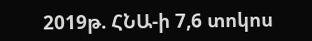2019թ. ՀՆԱ-ի 7,6 տոկոս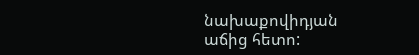նախաքովիդյան աճից հետո: